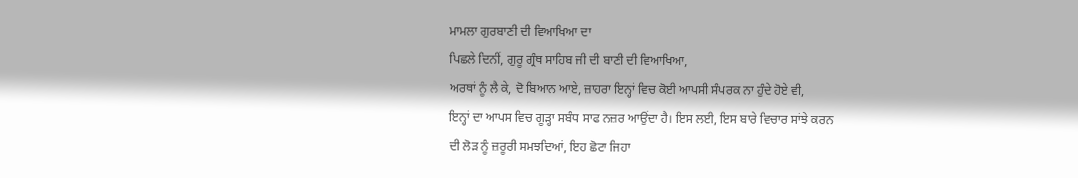ਮਾਮਲਾ ਗੁਰਬਾਣੀ ਦੀ ਵਿਆਖਿਆ ਦਾ
ਪਿਛਲੇ ਦਿਨੀਂ, ਗੁਰੂ ਗ੍ਰੰਥ ਸਾਹਿਬ ਜੀ ਦੀ ਬਾਣੀ ਦੀ ਵਿਆਖਿਆ,
ਅਰਥਾਂ ਨੂੰ ਲੈ ਕੇ, ਦੋ ਬਿਆਨ ਆਏ, ਜ਼ਾਹਰਾ ਇਨ੍ਹਾਂ ਵਿਚ ਕੋਈ ਆਪਸੀ ਸੰਪਰਕ ਨਾ ਹੁੰਦੇ ਹੋਏ ਵੀ,
ਇਨ੍ਹਾਂ ਦਾ ਆਪਸ ਵਿਚ ਗੂੜ੍ਹਾ ਸਬੰਧ ਸਾਫ ਨਜ਼ਰ ਆਉਂਦਾ ਹੈ। ਇਸ ਲਈ, ਇਸ ਬਾਰੇ ਵਿਚਾਰ ਸਾਂਝੇ ਕਰਨ
ਦੀ ਲੋੜ ਨੂੰ ਜ਼ਰੂਰੀ ਸਮਝਦਿਆਂ, ਇਹ ਛੋਟਾ ਜਿਹਾ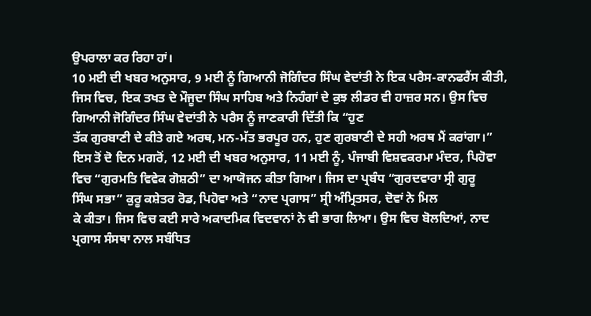ਉਪਰਾਲਾ ਕਰ ਰਿਹਾ ਹਾਂ।
10 ਮਈ ਦੀ ਖਬਰ ਅਨੁਸਾਰ, 9 ਮਈ ਨੂੰ ਗਿਆਨੀ ਜੋਗਿੰਦਰ ਸਿੰਘ ਵੇਦਾਂਤੀ ਨੇ ਇਕ ਪਰੈਸ-ਕਾਨਫਰੈਂਸ ਕੀਤੀ,
ਜਿਸ ਵਿਚ, ਇਕ ਤਖਤ ਦੇ ਮੌਜੂਦਾ ਸਿੰਘ ਸਾਹਿਬ ਅਤੇ ਨਿਹੰਗਾਂ ਦੇ ਕੁਝ ਲੀਡਰ ਵੀ ਹਾਜ਼ਰ ਸਨ। ਉਸ ਵਿਚ
ਗਿਆਨੀ ਜੋਗਿੰਦਰ ਸਿੰਘ ਵੇਦਾਂਤੀ ਨੇ ਪਰੈਸ ਨੂੰ ਜਾਣਕਾਰੀ ਦਿੱਤੀ ਕਿ “ਹੁਣ
ਤੱਕ ਗੁਰਬਾਣੀ ਦੇ ਕੀਤੇ ਗਏ ਅਰਥ, ਮਨ-ਮੱਤ ਭਰਪੂਰ ਹਨ, ਹੁਣ ਗੁਰਬਾਣੀ ਦੇ ਸਹੀ ਅਰਥ ਮੈਂ ਕਰਾਂਗਾ।”
ਇਸ ਤੋਂ ਦੋ ਦਿਨ ਮਗਰੋਂ, 12 ਮਈ ਦੀ ਖਬਰ ਅਨੁਸਾਰ, 11 ਮਈ ਨੂੰ, ਪੰਜਾਬੀ ਵਿਸ਼ਵਕਰਮਾ ਮੰਦਰ, ਪਿਹੋਵਾ
ਵਿਚ “ਗੁਰਮਤਿ ਵਿਵੇਕ ਗੋਸ਼ਠੀ” ਦਾ ਆਯੋਜਨ ਕੀਤਾ ਗਿਆ। ਜਿਸ ਦਾ ਪ੍ਰਬੰਧ “ਗੁਰਦਵਾਰਾ ਸ੍ਰੀ ਗੁਰੂ
ਸਿੰਘ ਸਭਾ” ਕੁਰੂ ਕਸ਼ੇਤਰ ਰੋਡ, ਪਿਹੋਵਾ ਅਤੇ “ਨਾਦ ਪ੍ਰਗਾਸ” ਸ੍ਰੀ ਅੰਮ੍ਰਿਤਸਰ, ਦੋਵਾਂ ਨੇ ਮਿਲ
ਕੇ ਕੀਤਾ। ਜਿਸ ਵਿਚ ਕਈ ਸਾਰੇ ਅਕਾਦਮਿਕ ਵਿਦਵਾਨਾਂ ਨੇ ਵੀ ਭਾਗ ਲਿਆ। ਉਸ ਵਿਚ ਬੋਲਦਿਆਂ, ਨਾਦ
ਪ੍ਰਗਾਸ ਸੰਸਥਾ ਨਾਲ ਸਬੰਧਿਤ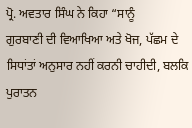ਪ੍ਰੋ. ਅਵਤਾਰ ਸਿੰਘ ਨੇ ਕਿਹਾ “ਸਾਨੂੰ
ਗੁਰਬਾਣੀ ਦੀ ਵਿਆਖਿਆ ਅਤੇ ਖੋਜ, ਪੱਛਮ ਦੇ ਸਿਧਾਂਤਾਂ ਅਨੁਸਾਰ ਨਹੀਂ ਕਰਨੀ ਚਾਹੀਦੀ, ਬਲਕਿ ਪੁਰਾਤਨ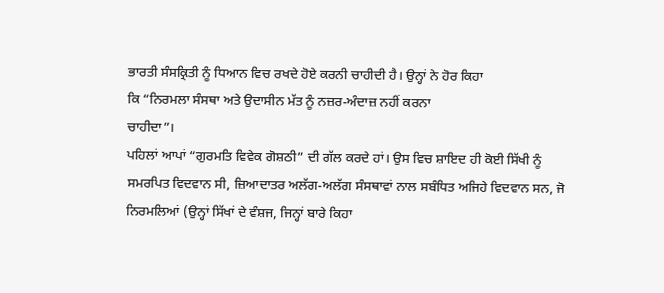ਭਾਰਤੀ ਸੰਸਕ੍ਰਿਤੀ ਨੂੰ ਧਿਆਨ ਵਿਚ ਰਖਦੇ ਹੋਏ ਕਰਨੀ ਚਾਹੀਦੀ ਹੈ। ਉਨ੍ਹਾਂ ਨੇ ਹੋਰ ਕਿਹਾ
ਕਿ “ਨਿਰਮਲਾ ਸੰਸਥਾ ਅਤੇ ਉਦਾਸੀਨ ਮੱਤ ਨੂੰ ਨਜ਼ਰ-ਅੰਦਾਜ਼ ਨਹੀਂ ਕਰਨਾ
ਚਾਹੀਦਾ”।
ਪਹਿਲਾਂ ਆਪਾਂ “ਗੁਰਮਤਿ ਵਿਵੇਕ ਗੋਸ਼ਠੀ” ਦੀ ਗੱਲ ਕਰਦੇ ਹਾਂ। ਉਸ ਵਿਚ ਸ਼ਾਇਦ ਹੀ ਕੋਈ ਸਿੱਖੀ ਨੂੰ
ਸਮਰਪਿਤ ਵਿਦਵਾਨ ਸੀ, ਜ਼ਿਆਦਾਤਰ ਅਲੱਗ-ਅਲੱਗ ਸੰਸਥਾਵਾਂ ਨਾਲ ਸਬੰਧਿਤ ਅਜਿਹੇ ਵਿਦਵਾਨ ਸਨ, ਜੋ
ਨਿਰਮਲਿਆਂ (ਉਨ੍ਹਾਂ ਸਿੱਖਾਂ ਦੇ ਵੰਸ਼ਜ, ਜਿਨ੍ਹਾਂ ਬਾਰੇ ਕਿਹਾ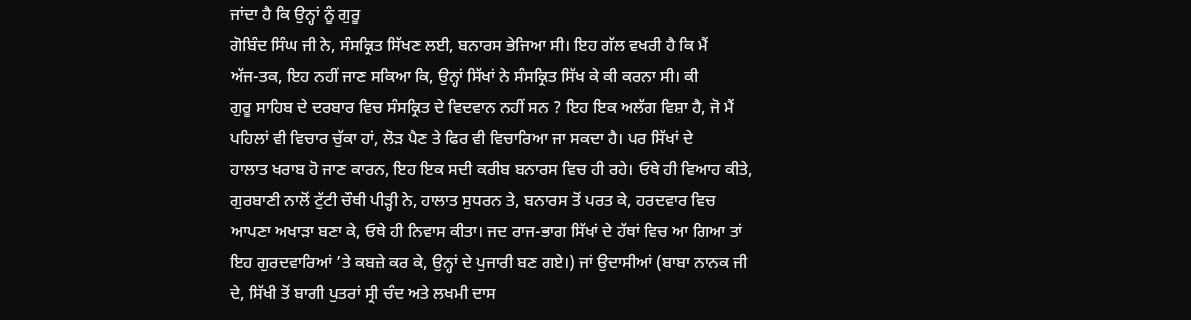ਜਾਂਦਾ ਹੈ ਕਿ ਉਨ੍ਹਾਂ ਨੂੰ ਗੁਰੂ
ਗੋਬਿੰਦ ਸਿੰਘ ਜੀ ਨੇ, ਸੰਸਕ੍ਰਿਤ ਸਿੱਖਣ ਲਈ, ਬਨਾਰਸ ਭੇਜਿਆ ਸੀ। ਇਹ ਗੱਲ ਵਖਰੀ ਹੈ ਕਿ ਮੈਂ
ਅੱਜ-ਤਕ, ਇਹ ਨਹੀਂ ਜਾਣ ਸਕਿਆ ਕਿ, ਉਨ੍ਹਾਂ ਸਿੱਖਾਂ ਨੇ ਸੰਸਕ੍ਰਿਤ ਸਿੱਖ ਕੇ ਕੀ ਕਰਨਾ ਸੀ। ਕੀ
ਗੁਰੂ ਸਾਹਿਬ ਦੇ ਦਰਬਾਰ ਵਿਚ ਸੰਸਕ੍ਰਿਤ ਦੇ ਵਿਦਵਾਨ ਨਹੀਂ ਸਨ ? ਇਹ ਇਕ ਅਲੱਗ ਵਿਸ਼ਾ ਹੈ, ਜੋ ਮੈਂ
ਪਹਿਲਾਂ ਵੀ ਵਿਚਾਰ ਚੁੱਕਾ ਹਾਂ, ਲੋੜ ਪੈਣ ਤੇ ਫਿਰ ਵੀ ਵਿਚਾਰਿਆ ਜਾ ਸਕਦਾ ਹੈ। ਪਰ ਸਿੱਖਾਂ ਦੇ
ਹਾਲਾਤ ਖਰਾਬ ਹੋ ਜਾਣ ਕਾਰਨ, ਇਹ ਇਕ ਸਦੀ ਕਰੀਬ ਬਨਾਰਸ ਵਿਚ ਹੀ ਰਹੇ। ਓਥੇ ਹੀ ਵਿਆਹ ਕੀਤੇ,
ਗੁਰਬਾਣੀ ਨਾਲੋਂ ਟੁੱਟੀ ਚੌਥੀ ਪੀੜ੍ਹੀ ਨੇ, ਹਾਲਾਤ ਸੁਧਰਨ ਤੇ, ਬਨਾਰਸ ਤੋਂ ਪਰਤ ਕੇ, ਹਰਦਵਾਰ ਵਿਚ
ਆਪਣਾ ਅਖਾੜਾ ਬਣਾ ਕੇ, ਓਥੇ ਹੀ ਨਿਵਾਸ ਕੀਤਾ। ਜਦ ਰਾਜ-ਭਾਗ ਸਿੱਖਾਂ ਦੇ ਹੱਥਾਂ ਵਿਚ ਆ ਗਿਆ ਤਾਂ
ਇਹ ਗੁਰਦਵਾਰਿਆਂ ’ਤੇ ਕਬਜ਼ੇ ਕਰ ਕੇ, ਉਨ੍ਹਾਂ ਦੇ ਪੁਜਾਰੀ ਬਣ ਗਏ।) ਜਾਂ ਉਦਾਸੀਆਂ (ਬਾਬਾ ਨਾਨਕ ਜੀ
ਦੇ, ਸਿੱਖੀ ਤੋਂ ਬਾਗੀ ਪੁਤਰਾਂ ਸ੍ਰੀ ਚੰਦ ਅਤੇ ਲਖਮੀ ਦਾਸ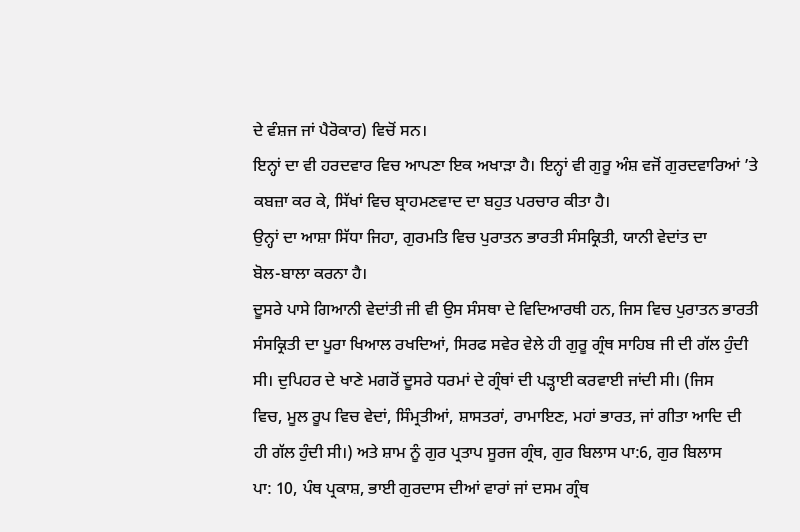ਦੇ ਵੰਸ਼ਜ ਜਾਂ ਪੈਰੋਕਾਰ) ਵਿਚੋਂ ਸਨ।
ਇਨ੍ਹਾਂ ਦਾ ਵੀ ਹਰਦਵਾਰ ਵਿਚ ਆਪਣਾ ਇਕ ਅਖਾੜਾ ਹੈ। ਇਨ੍ਹਾਂ ਵੀ ਗੁਰੂ ਅੰਸ਼ ਵਜੋਂ ਗੁਰਦਵਾਰਿਆਂ ’ਤੇ
ਕਬਜ਼ਾ ਕਰ ਕੇ, ਸਿੱਖਾਂ ਵਿਚ ਬ੍ਰਾਹਮਣਵਾਦ ਦਾ ਬਹੁਤ ਪਰਚਾਰ ਕੀਤਾ ਹੈ।
ਉਨ੍ਹਾਂ ਦਾ ਆਸ਼ਾ ਸਿੱਧਾ ਜਿਹਾ, ਗੁਰਮਤਿ ਵਿਚ ਪੁਰਾਤਨ ਭਾਰਤੀ ਸੰਸਕ੍ਰਿਤੀ, ਯਾਨੀ ਵੇਦਾਂਤ ਦਾ
ਬੋਲ-ਬਾਲਾ ਕਰਨਾ ਹੈ।
ਦੂਸਰੇ ਪਾਸੇ ਗਿਆਨੀ ਵੇਦਾਂਤੀ ਜੀ ਵੀ ਉਸ ਸੰਸਥਾ ਦੇ ਵਿਦਿਆਰਥੀ ਹਨ, ਜਿਸ ਵਿਚ ਪੁਰਾਤਨ ਭਾਰਤੀ
ਸੰਸਕ੍ਰਿਤੀ ਦਾ ਪੂਰਾ ਖਿਆਲ ਰਖਦਿਆਂ, ਸਿਰਫ ਸਵੇਰ ਵੇਲੇ ਹੀ ਗੁਰੂ ਗ੍ਰੰਥ ਸਾਹਿਬ ਜੀ ਦੀ ਗੱਲ ਹੁੰਦੀ
ਸੀ। ਦੁਪਿਹਰ ਦੇ ਖਾਣੇ ਮਗਰੋਂ ਦੂਸਰੇ ਧਰਮਾਂ ਦੇ ਗ੍ਰੰਥਾਂ ਦੀ ਪੜ੍ਹਾਈ ਕਰਵਾਈ ਜਾਂਦੀ ਸੀ। (ਜਿਸ
ਵਿਚ, ਮੂਲ ਰੂਪ ਵਿਚ ਵੇਦਾਂ, ਸਿੰਮ੍ਰਤੀਆਂ, ਸ਼ਾਸਤਰਾਂ, ਰਾਮਾਇਣ, ਮਹਾਂ ਭਾਰਤ, ਜਾਂ ਗੀਤਾ ਆਦਿ ਦੀ
ਹੀ ਗੱਲ ਹੁੰਦੀ ਸੀ।) ਅਤੇ ਸ਼ਾਮ ਨੂੰ ਗੁਰ ਪ੍ਰਤਾਪ ਸੂਰਜ ਗ੍ਰੰਥ, ਗੁਰ ਬਿਲਾਸ ਪਾ:6, ਗੁਰ ਬਿਲਾਸ
ਪਾ: 10, ਪੰਥ ਪ੍ਰਕਾਸ਼, ਭਾਈ ਗੁਰਦਾਸ ਦੀਆਂ ਵਾਰਾਂ ਜਾਂ ਦਸਮ ਗ੍ਰੰਥ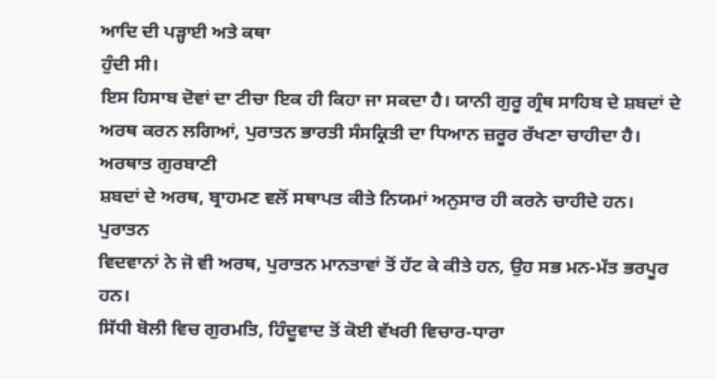ਆਦਿ ਦੀ ਪੜ੍ਹਾਈ ਅਤੇ ਕਥਾ
ਹੁੰਦੀ ਸੀ।
ਇਸ ਹਿਸਾਬ ਦੋਵਾਂ ਦਾ ਟੀਚਾ ਇਕ ਹੀ ਕਿਹਾ ਜਾ ਸਕਦਾ ਹੈ। ਯਾਨੀ ਗੁਰੂ ਗ੍ਰੰਥ ਸਾਹਿਬ ਦੇ ਸ਼ਬਦਾਂ ਦੇ
ਅਰਥ ਕਰਨ ਲਗਿਆਂ, ਪੁਰਾਤਨ ਭਾਰਤੀ ਸੰਸਕ੍ਰਿਤੀ ਦਾ ਧਿਆਨ ਜ਼ਰੂਰ ਰੱਖਣਾ ਚਾਹੀਦਾ ਹੈ। ਅਰਥਾਤ ਗੁਰਬਾਣੀ
ਸ਼ਬਦਾਂ ਦੇ ਅਰਥ, ਬ੍ਰਾਹਮਣ ਵਲੋਂ ਸਥਾਪਤ ਕੀਤੇ ਨਿਯਮਾਂ ਅਨੁਸਾਰ ਹੀ ਕਰਨੇ ਚਾਹੀਦੇ ਹਨ। ਪੁਰਾਤਨ
ਵਿਦਵਾਨਾਂ ਨੇ ਜੋ ਵੀ ਅਰਥ, ਪੁਰਾਤਨ ਮਾਨਤਾਵਾਂ ਤੋਂ ਹੱਟ ਕੇ ਕੀਤੇ ਹਨ, ਉਹ ਸਭ ਮਨ-ਮੱਤ ਭਰਪੂਰ ਹਨ।
ਸਿੱਧੀ ਬੋਲੀ ਵਿਚ ਗੁਰਮਤਿ, ਹਿੰਦੂਵਾਦ ਤੋਂ ਕੋਈ ਵੱਖਰੀ ਵਿਚਾਰ-ਧਾਰਾ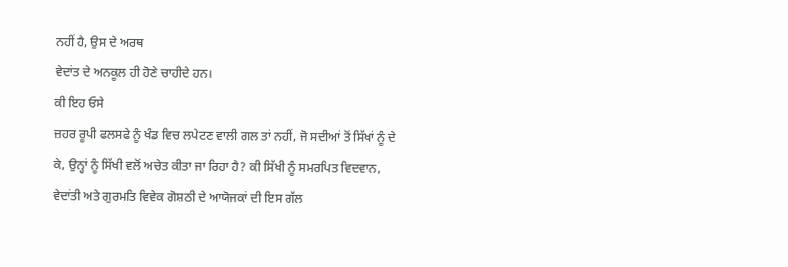ਨਹੀਂ ਹੈ, ਉਸ ਦੇ ਅਰਥ
ਵੇਦਾਂਤ ਦੇ ਅਨਕੂਲ ਹੀ ਹੋਣੇ ਚਾਹੀਦੇ ਹਨ।
ਕੀ ਇਹ ਓਸੇ
ਜ਼ਹਰ ਰੂਪੀ ਫਲਸਫੇ ਨੂੰ ਖੰਡ ਵਿਚ ਲਪੇਟਣ ਵਾਲੀ ਗਲ ਤਾਂ ਨਹੀਂ, ਜੋ ਸਦੀਆਂ ਤੋਂ ਸਿੱਖਾਂ ਨੂੰ ਦੇ
ਕੇ, ਉਨ੍ਹਾਂ ਨੂੰ ਸਿੱਖੀ ਵਲੋਂ ਅਚੇਤ ਕੀਤਾ ਜਾ ਰਿਹਾ ਹੈ? ਕੀ ਸਿੱਖੀ ਨੂੰ ਸਮਰਪਿਤ ਵਿਦਵਾਨ,
ਵੇਦਾਂਤੀ ਅਤੇ ਗੁਰਮਤਿ ਵਿਵੇਕ ਗੋਸ਼ਠੀ ਦੇ ਆਯੋਜਕਾਂ ਦੀ ਇਸ ਗੱਲ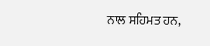ਨਾਲ ਸਹਿਮਤ ਹਨ,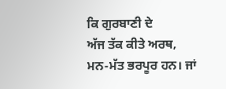ਕਿ ਗੁਰਬਾਣੀ ਦੇ
ਅੱਜ ਤੱਕ ਕੀਤੇ ਅਰਥ, ਮਨ-ਮੱਤ ਭਰਪੂਰ ਹਨ। ਜਾਂ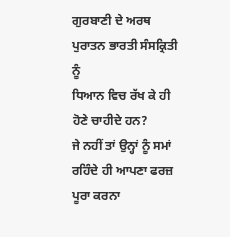ਗੁਰਬਾਣੀ ਦੇ ਅਰਥ ਪੁਰਾਤਨ ਭਾਰਤੀ ਸੰਸਕ੍ਰਿਤੀ ਨੂੰ
ਧਿਆਨ ਵਿਚ ਰੱਖ ਕੇ ਹੀ ਹੋਣੇ ਚਾਹੀਦੇ ਹਨ?
ਜੇ ਨਹੀਂ ਤਾਂ ਉਨ੍ਹਾਂ ਨੂੰ ਸਮਾਂ ਰਹਿੰਦੇ ਹੀ ਆਪਣਾ ਫਰਜ਼ ਪੂਰਾ ਕਰਨਾ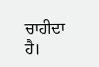ਚਾਹੀਦਾ
ਹੈ।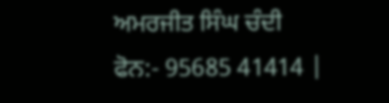ਅਮਰਜੀਤ ਸਿੰਘ ਚੰਦੀ
ਫੋਨ:- 95685 41414 |